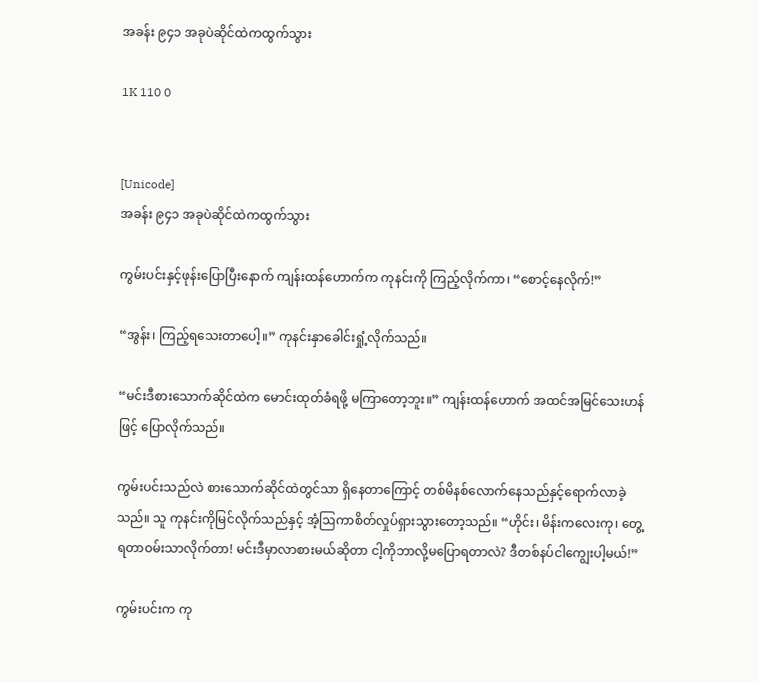အခန်း ၉၄၁ အခုပဲဆိုင်ထဲကထွက်သွား

1K 110 0


[Unicode]
အခန်း ၉၄၁ အခုပဲဆိုင်ထဲကထွက်သွား

ကွမ်းပင်းနှင့်ဖုန်းပြောပြီးနောက် ကျန်းထန်ဟောက်က ကုနင်းကို ကြည့်လိုက်ကာ၊ “စောင့်နေလိုက်!”

“အွန်း၊ ကြည့်ရသေးတာပေါ့။” ကုနင်းနှာခေါင်းရှုံ့လိုက်သည်။

“မင်းဒီစားသောက်ဆိုင်ထဲက မောင်းထုတ်ခံရဖို့ မကြာတော့ဘူး။” ကျန်းထန်ဟောက် အထင်အမြင်သေးဟန်ဖြင့် ပြောလိုက်သည်။

ကွမ်းပင်းသည်လဲ စားသောက်ဆိုင်ထဲတွင်သာ ရှိနေတာကြောင့် တစ်မိနစ်လောက်နေသည်နှင့်ရောက်လာခဲ့သည်။ သူ ကုနင်းကိုမြင်လိုက်သည်နှင့် အံ့ဩကာစိတ်လှုပ်ရှားသွားတော့သည်။ “ဟိုင်း၊ မိန်းကလေးကု၊ တွေ့ရတာဝမ်းသာလိုက်တာ! မင်းဒီမှာလာစားမယ်ဆိုတာ ငါ့ကိုဘာလို့မပြောရတာလဲ? ဒီတစ်နပ်ငါကျွေးပါ့မယ်!”

ကွမ်းပင်းက ကု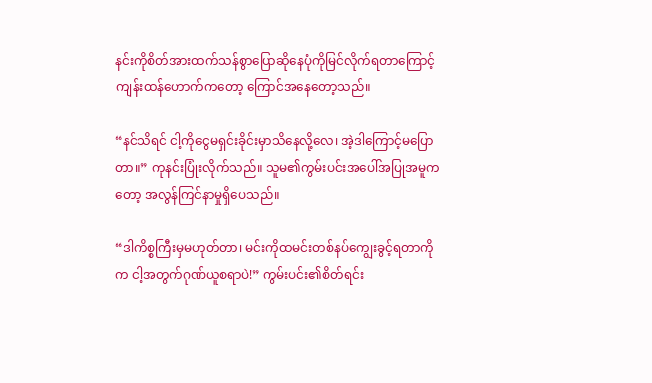နင်းကိုစိတ်အားထက်သန်စွာပြောဆိုနေပုံကိုမြင်လိုက်ရတာကြောင့် ကျန်းထန်ဟောက်ကတော့ ကြောင်အနေတော့သည်။

“နင်သိရင် ငါ့ကိုငွေမရှင်းခိုင်းမှာသိနေလို့လေ၊ အဲ့ဒါကြောင့်မပြောတာ။” ကုနင်းပြုံးလိုက်သည်။ သူမ၏ကွမ်းပင်းအပေါ်အပြုအမူကတော့ အလွန်ကြင်နာမှုရှိပေသည်။

“ဒါကိစ္စကြီးမှမဟုတ်တာ၊ မင်းကိုထမင်းတစ်နပ်ကျွေးခွင့်ရတာကိုက ငါ့အတွက်ဂုဏ်ယူစရာပဲ!” ကွမ်းပင်း၏စိတ်ရင်း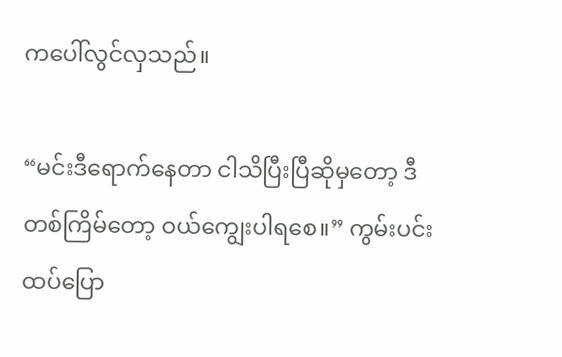ကပေါ်လွင်လှသည်။

“မင်းဒီရောက်နေတာ ငါသိပြီးပြီဆိုမှတော့ ဒီတစ်ကြိမ်တော့ ဝယ်ကျွေးပါရစေ။” ကွမ်းပင်းထပ်ပြော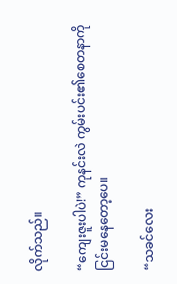လိုက်သည်။

“ကျေးဇူးပါပဲ!” ကုနင်းလဲ ကွမ်းပင်း၏စေတနာကိုငြင်းမနေတော့ပေ။

“သခင်လေး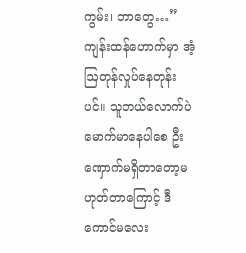ကွမ်း၊ ဘာတွေ…” ကျန်းထန်ဟောက်မှာ အံ့ဩတုန်လှုပ်နေတုန်းပင်။ သူဘယ်လောက်ပဲမောက်မာနေပါစေ ဦးဏှောက်မရှိတာတော့မဟုတ်တာကြောင့် ဒီကောင်မလေး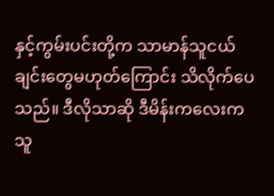နှင့်ကွမ်းပင်းတို့က သာမာန်သူငယ်ချင်းတွေမဟုတ်ကြောင်း သိလိုက်ပေသည်။ ဒီလိုသာဆို ဒီမိန်းကလေးက သူ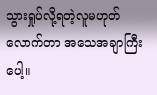သွားရှုပ်လို့ရတဲ့လူမဟုတ်လောက်တာ အသေအချာကြီးပေါ့။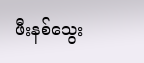ဖီးနစ်သွေး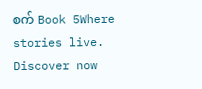စက် Book 5Where stories live. Discover now